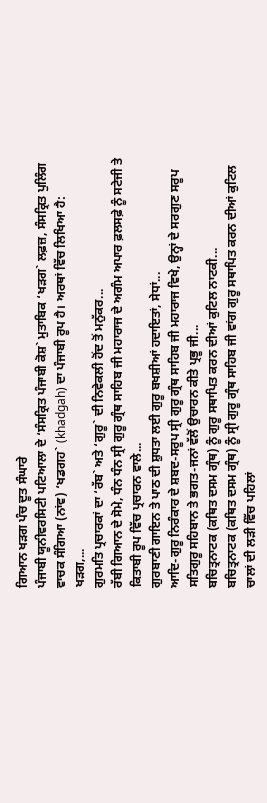ਗਿਆਨ ਖੜਗ ਪੰਚ ਦੂਤ ਸੰਘਾਰੇ
ਪੰਜਾਬੀ ਯੂਨੀਵਰਸਿਟੀ ਪਟਿਆਲਾ ਦੇ ‘ਸੰਸਕ੍ਰਿਤ ਪੰਜਾਬੀ ਕੋਸ਼` ਮੁਤਾਬਿਕ ‘ਖੜਗ` ਲਫ਼ਜ਼, ਸੰਸਕ੍ਰਿਤ ਪੁਲਿੰਗ ਵਾਚਕ ਸੰਗਿਆ (ਨਾਂਵ) ‘ਖਡਗਹ` (khadgah) ਦਾ ਪੰਜਾਬੀ ਰੂਪ ਹੈ। ਅਰਥਾਂ ਵਿੱਚ ਲਿਖਿਆ ਹੈ: ਖੜਗ,...
ਗੁਰਮਤਿ ਪ੍ਰਚਾਰਕਾਂ ਦਾ ‘ਰੱਬ` ਅਤੇ ‘ਗੁਰੂ` ਦੀ ਨਿਵੇਕਲੀ ਹੋਂਦ ਤੋਂ ਮਨੁੱਕਰ...
ਰੱਬੀ ਗਿਆਨ ਦੇ ਸੋਮੇ, ਧੰਨ ਧੰਨ ਸ੍ਰੀ ਗੁਰੂ ਗ੍ਰੰਥ ਸਾਹਿਬ ਜੀ ਮਹਾਰਾਜ ਦੇ ਅਗੰਮ ਅਪਾਰ ਫ਼ਲਸਫ਼ੇ ਨੂੰ ਸਟੇਜੀ ਤੇ ਕਿਤਾਬੀ ਰੂਪ ਵਿੱਚ ਪ੍ਰਚਾਰਨ ਵਾਲੇ...
ਗੁਰਬਾਣੀ ਗਾਇਨ ਤੇ ਪਾਠ ਦੀ ਸ਼ੁਧਤਾ ਲਈ ਗੁਰੂ ਬਖਸ਼ੀਆਂ ਹਦਾਇਤਾਂ, ਸੇਧਾਂ...
ਆਦਿ-ਗੁਰੂ ਨਿਰੰਕਾਰ ਦੇ ਸ਼ਬਦ-ਸਰੂਪ ਸ੍ਰੀ ਗੁਰੂ ਗ੍ਰੰਥ ਸਾਹਿਬ ਜੀ ਮਹਾਰਾਜ ਵਿਖੇ, ਉਨ੍ਹਾਂ ਦੇ ਸਰਗੁਣ ਸਰੂਪ ਸਤਿਗੁਰੂ ਸਹਿਬਾਨ ਤੇ ਭਗਤ-ਜਨਾਂ ਵੱਲੋਂ ਉਚਾਰਨ ਕੀਤੇ ਪ੍ਰਭੂ ਜੀ...
ਬਚਿਤ੍ਰਨਾਟਕ (ਕਥਿਤ ਦਸਮ ਗ੍ਰੰਥ) ਨੂੰ ਗੁਰੂ ਸਥਾਪਿਤ ਕਰਨ ਦੀਆਂ ਕੁਟਿਲ ਨਾਟਕੀ...
ਬਚਿਤ੍ਰਨਾਟਕ (ਕਥਿਤ ਦਸਮ ਗ੍ਰੰਥ) ਨੂੰ ਸ੍ਰੀ ਗੁਰੂ ਗ੍ਰੰਥ ਸਾਹਿਬ ਜੀ ਵਾਂਗ ਗੁਰੂ ਸਥਾਪਿਤ ਕਰਨ ਦੀਆਂ ਕੁਟਿਲ ਚਾਲਾਂ ਦੀ ਲੜੀ ਵਿੱਚ ਪਹਿਲਾਂ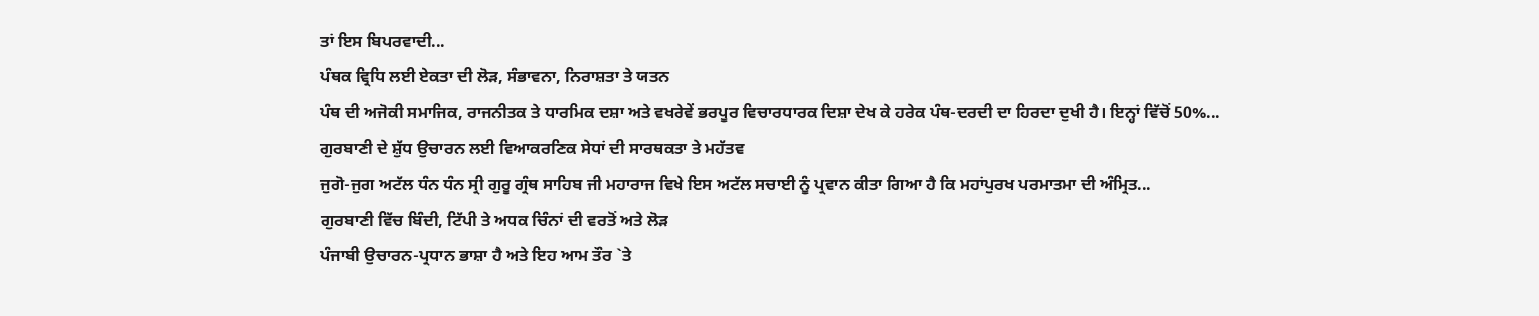ਤਾਂ ਇਸ ਬਿਪਰਵਾਦੀ...
ਪੰਥਕ ਵ੍ਰਿਧਿ ਲਈ ਏਕਤਾ ਦੀ ਲੋੜ, ਸੰਭਾਵਨਾ, ਨਿਰਾਸ਼ਤਾ ਤੇ ਯਤਨ
ਪੰਥ ਦੀ ਅਜੋਕੀ ਸਮਾਜਿਕ, ਰਾਜਨੀਤਕ ਤੇ ਧਾਰਮਿਕ ਦਸ਼ਾ ਅਤੇ ਵਖਰੇਵੇਂ ਭਰਪੂਰ ਵਿਚਾਰਧਾਰਕ ਦਿਸ਼ਾ ਦੇਖ ਕੇ ਹਰੇਕ ਪੰਥ-ਦਰਦੀ ਦਾ ਹਿਰਦਾ ਦੁਖੀ ਹੈ। ਇਨ੍ਹਾਂ ਵਿੱਚੋਂ 50%...
ਗੁਰਬਾਣੀ ਦੇ ਸ਼ੁੱਧ ਉਚਾਰਨ ਲਈ ਵਿਆਕਰਣਿਕ ਸੇਧਾਂ ਦੀ ਸਾਰਥਕਤਾ ਤੇ ਮਹੱਤਵ
ਜੁਗੋ-ਜੁਗ ਅਟੱਲ ਧੰਨ ਧੰਨ ਸ੍ਰੀ ਗੁਰੂ ਗ੍ਰੰਥ ਸਾਹਿਬ ਜੀ ਮਹਾਰਾਜ ਵਿਖੇ ਇਸ ਅਟੱਲ ਸਚਾਈ ਨੂੰ ਪ੍ਰਵਾਨ ਕੀਤਾ ਗਿਆ ਹੈ ਕਿ ਮਹਾਂਪੁਰਖ ਪਰਮਾਤਮਾ ਦੀ ਅੰਮ੍ਰਿਤ...
ਗੁਰਬਾਣੀ ਵਿੱਚ ਬਿੰਦੀ, ਟਿੱਪੀ ਤੇ ਅਧਕ ਚਿੰਨਾਂ ਦੀ ਵਰਤੋਂ ਅਤੇ ਲੋੜ
ਪੰਜਾਬੀ ਉਚਾਰਨ-ਪ੍ਰਧਾਨ ਭਾਸ਼ਾ ਹੈ ਅਤੇ ਇਹ ਆਮ ਤੌਰ `ਤੇ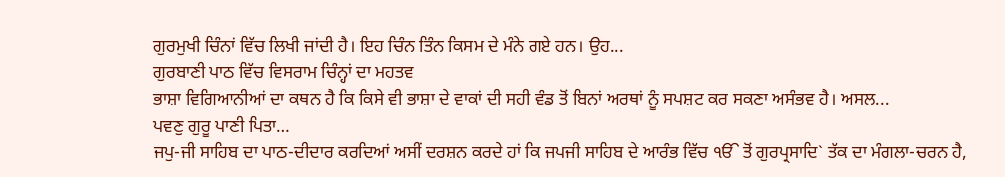ਗੁਰਮੁਖੀ ਚਿੰਨਾਂ ਵਿੱਚ ਲਿਖੀ ਜਾਂਦੀ ਹੈ। ਇਹ ਚਿੰਨ ਤਿੰਨ ਕਿਸਮ ਦੇ ਮੰਨੇ ਗਏ ਹਨ। ਉਹ...
ਗੁਰਬਾਣੀ ਪਾਠ ਵਿੱਚ ਵਿਸਰਾਮ ਚਿੰਨ੍ਹਾਂ ਦਾ ਮਹਤਵ
ਭਾਸ਼ਾ ਵਿਗਿਆਨੀਆਂ ਦਾ ਕਥਨ ਹੈ ਕਿ ਕਿਸੇ ਵੀ ਭਾਸ਼ਾ ਦੇ ਵਾਕਾਂ ਦੀ ਸਹੀ ਵੰਡ ਤੋਂ ਬਿਨਾਂ ਅਰਥਾਂ ਨੂੰ ਸਪਸ਼ਟ ਕਰ ਸਕਣਾ ਅਸੰਭਵ ਹੈ। ਅਸਲ...
ਪਵਣੁ ਗੁਰੂ ਪਾਣੀ ਪਿਤਾ…
ਜਪੁ-ਜੀ ਸਾਹਿਬ ਦਾ ਪਾਠ-ਦੀਦਾਰ ਕਰਦਿਆਂ ਅਸੀਂ ਦਰਸ਼ਨ ਕਰਦੇ ਹਾਂ ਕਿ ਜਪਜੀ ਸਾਹਿਬ ਦੇ ਆਰੰਭ ਵਿੱਚ ੴ ਤੋਂ ਗੁਰਪ੍ਰਸਾਦਿ` ਤੱਕ ਦਾ ਮੰਗਲਾ-ਚਰਨ ਹੈ,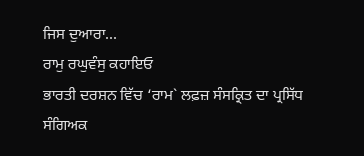ਜਿਸ ਦੁਆਰਾ...
ਰਾਮੁ ਰਘੁਵੰਸੁ ਕਹਾਇਓ
ਭਾਰਤੀ ਦਰਸ਼ਨ ਵਿੱਚ ‘ਰਾਮ` ਲਫ਼ਜ਼ ਸੰਸਕ੍ਰਿਤ ਦਾ ਪ੍ਰਸਿੱਧ ਸੰਗਿਅਕ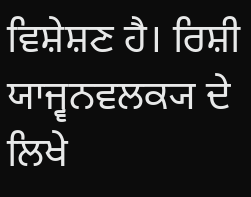ਵਿਸ਼ੇਸ਼ਣ ਹੈ। ਰਿਸ਼ੀ ਯਾਜ੍ਵਨਵਲਕ੍ਯ ਦੇ ਲਿਖੇ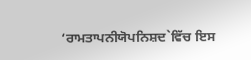‘ਰਾਮਤਾਪਨੀਯੋਪਨਿਸ਼ਦ`ਵਿੱਚ ਇਸ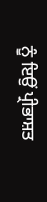ਨੂੰ ਇਉਂ ਪ੍ਰੀਭਾਸ਼ਤ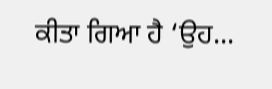ਕੀਤਾ ਗਿਆ ਹੈ ‘ਉਹ...